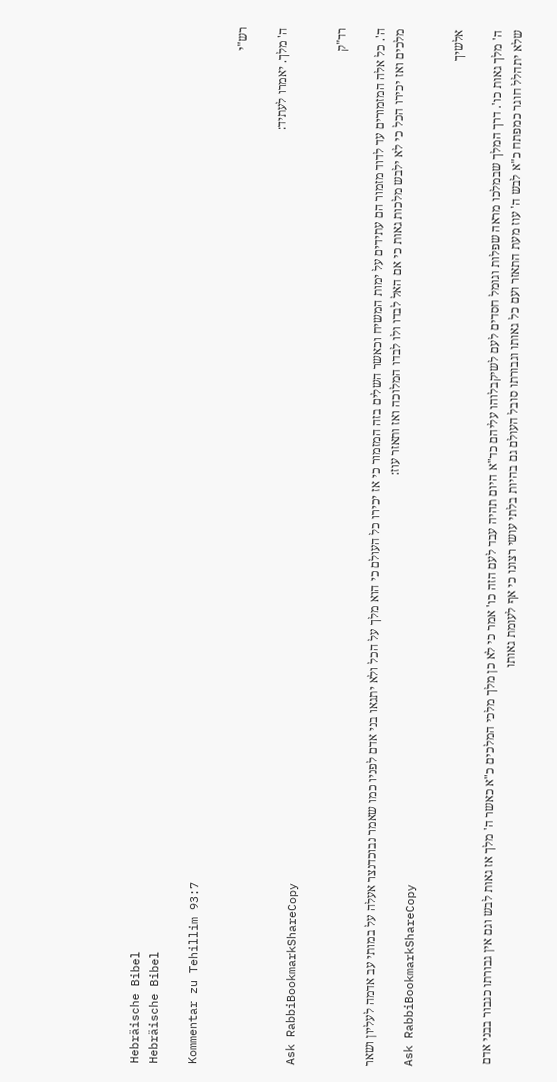Hebräische Bibel
Hebräische Bibel

Kommentar zu Tehillim 93:7

רש"י

ה' מלך. יאמרו לעתיד:
Ask RabbiBookmarkShareCopy

רד"ק

ה'. כל אלה המזמורים עד לדוד מזמור הם עתידים על ימות המשיח וכאשר השלים בזה המזמור כי אז יכירו כל העולם כי הוא מלך על הכל ולא יתגאו בני אדם לפניו כמו שאמר נבוכדנצר אעלה על במותי עב אדמה לעליון ושאר מלכים ואז יכירו הכל כי לא ילבש מלכות גאות כי אם האל לבדו ולו לבדו המלוכה ואז ותאזר עוז:
Ask RabbiBookmarkShareCopy

אלשיך

ה' מלך גאות כו'. דרך המלך שבמלכו מראה שפלות וגומל חסדים לעם לשיקבלוהו עליהם כד"א היום תהיה עבד לעם הזה כו' אמר כי לא כן מלך מלכי המלכים כ"א כאשר ה' מלך אז גאות לבש וגם אין גבורתו כגבור בבני אדם שלא יתהלל חוגר כמפתח כ"א לבש ה' עוז מעת התאזר ועם כל גאותו וגבורתו סובל העולם גם בהיות בלתי עושי רצונו כי אף לעומת גאותו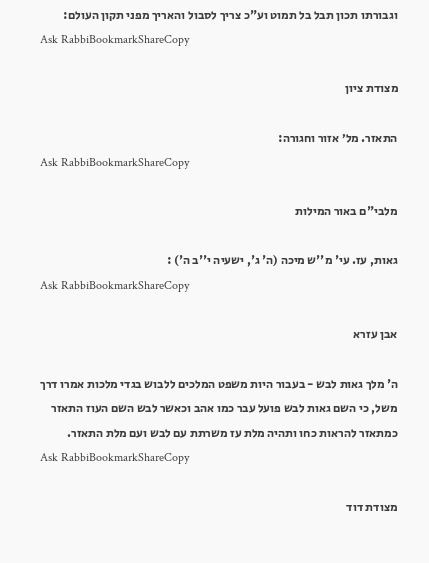וגבורתו תכון תבל בל תמוט וע"כ צריך לסבול והאריך מפני תקון העולם:
Ask RabbiBookmarkShareCopy

מצודת ציון

התאזר. מל׳ אזור וחגורה:
Ask RabbiBookmarkShareCopy

מלבי"ם באור המילות

גאות, עז. עי' מ''ש מיכה (ה' ג', ישעיה י''ב ה') :
Ask RabbiBookmarkShareCopy

אבן עזרא

ה' מלך גאות לבש - בעבור היות משפט המלכים ללבוש בגדי מלכות אמרו דרך משל, כי השם גאות לבש פועל עבר כמו אהב וכאשר לבש השם העוז התאזר כמתאזר להראות כחו ותהיה מלת עז משרתת עם לבש ועם מלת התאזר.
Ask RabbiBookmarkShareCopy

מצודת דוד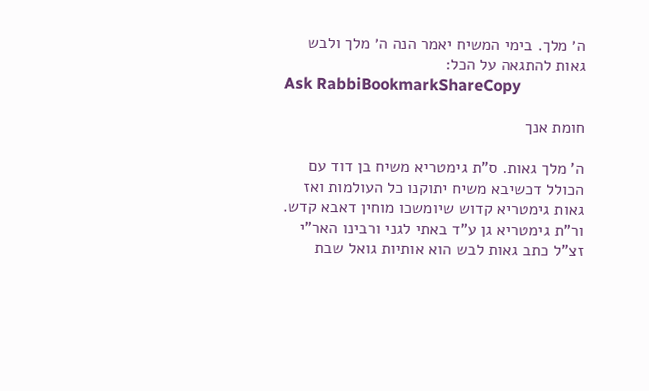ה׳ מלך. בימי המשיח יאמר הנה ה׳ מלך ולבש גאות להתגאה על הכל:
Ask RabbiBookmarkShareCopy

חומת אנך

ה' מלך גאות. ס"ת גימטריא משיח בן דוד עם הכולל דכשיבא משיח יתוקנו כל העולמות ואז גאות גימטריא קדוש שיומשכו מוחין דאבא קדש. ור"ת גימטריא גן ע"ד באתי לגני ורבינו האר"י זצ"ל כתב גאות לבש הוא אותיות גואל שבת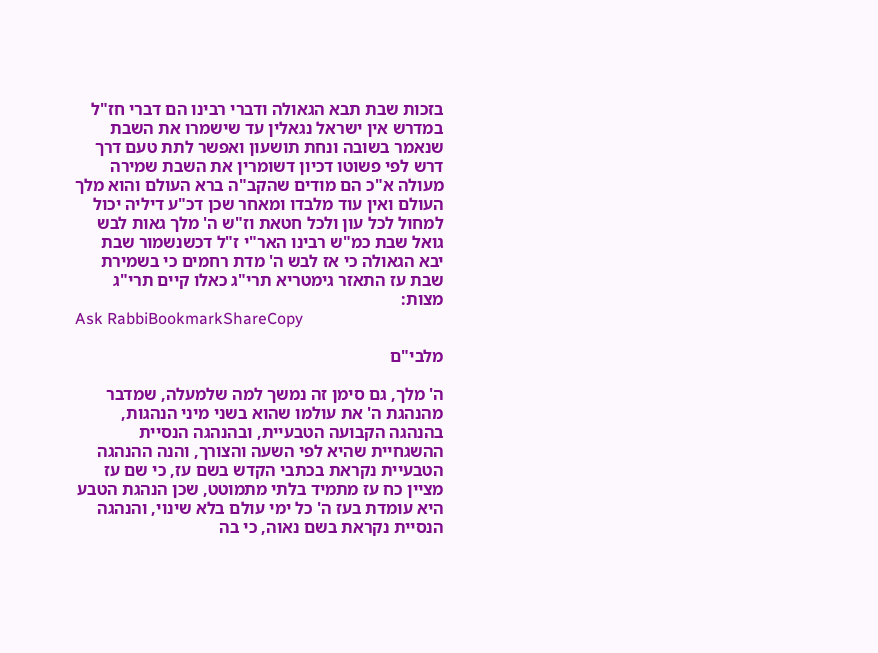בזכות שבת תבא הגאולה ודברי רבינו הם דברי חז"ל במדרש אין ישראל נגאלין עד שישמרו את השבת שנאמר בשובה ונחת תושעון ואפשר לתת טעם דרך דרש לפי פשוטו דכיון דשומרין את השבת שמירה מעולה א"כ הם מודים שהקב"ה ברא העולם והוא מלך העולם ואין עוד מלבדו ומאחר שכן דכ"ע דיליה יכול למחול לכל עון ולכל חטאת וז"ש ה' מלך גאות לבש גואל שבת כמ"ש רבינו האר"י ז"ל דכשנשמור שבת יבא הגאולה כי אז לבש ה' מדת רחמים כי בשמירת שבת עז התאזר גימטריא תרי"ג כאלו קיים תרי"ג מצות:
Ask RabbiBookmarkShareCopy

מלבי"ם

ה' מלך, גם סימן זה נמשך למה שלמעלה, שמדבר מהנהגת ה' את עולמו שהוא בשני מיני הנהגות, בהנהגה הקבועה הטבעיית, ובהנהגה הנסיית ההשגחיית שהיא לפי השעה והצורך, והנה ההנהגה הטבעיית נקראת בכתבי הקדש בשם עז, כי שם עז מציין כח עז מתמיד בלתי מתמוטט, שכן הנהגת הטבע היא עומדת בעז ה' כל ימי עולם בלא שינוי, והנהגה הנסיית נקראת בשם נאוה, כי בה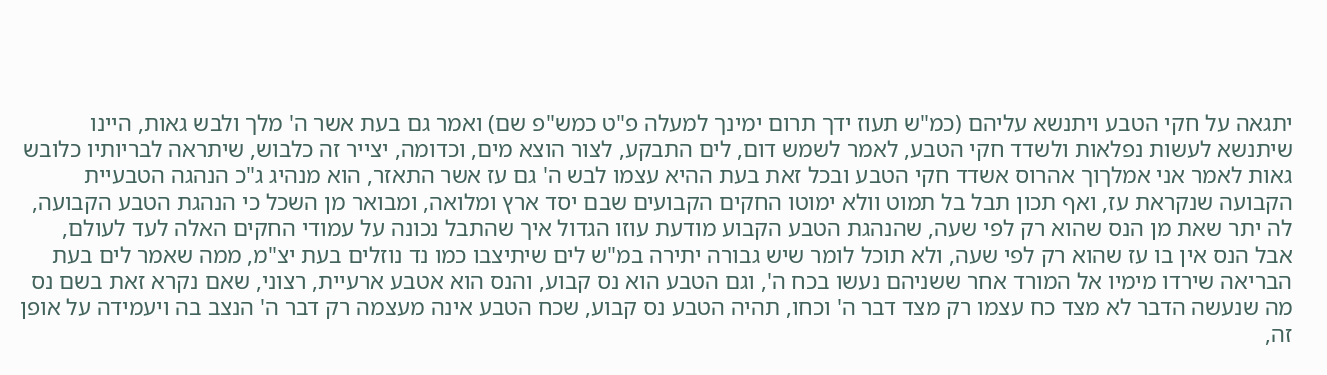יתגאה על חקי הטבע ויתנשא עליהם (כמ"ש תעוז ידך תרום ימינך למעלה פ"ט כמש"פ שם) ואמר גם בעת אשר ה' מלך ולבש גאות, היינו שיתנשא לעשות נפלאות ולשדד חקי הטבע, לאמר לשמש דום, לים התבקע, לצור הוצא מים, וכדומה, יצייר זה כלבוש, שיתראה לבריותיו כלובש גאות לאמר אני אמלךוך אהרוס אשדד חקי הטבע ובכל זאת בעת ההיא עצמו לבש ה' גם עז אשר התאזר, הוא מנהיג ג"כ הנהגה הטבעיית הקבועה שנקראת עז, ואף תכון תבל בל תמוט וולא ימוטו החקים הקבועים שבם יסד ארץ ומלואה, ומבואר מן השכל כי הנהגת הטבע הקבועה, לה יתר שאת מן הנס שהוא רק לפי שעה, שהנהגת הטבע הקבוע מודעת עוזו הגדול איך שהתבל נכונה על עמודי החקים האלה לעד לעולם, אבל הנס אין בו עז שהוא רק לפי שעה, ולא תוכל לומר שיש גבורה יתירה במ"ש לים שיתיצבו כמו נד נוזלים בעת יצ"מ, ממה שאמר לים בעת הבריאה שירדו מימיו אל המורד אחר ששניהם נעשו בכח ה', וגם הטבע הוא נס קבוע, והנס הוא אטבע ארעיית, רצוני, שאם נקרא זאת בשם נס מה שנעשה הדבר לא מצד כח עצמו רק מצד דבר ה' וכחו, תהיה הטבע נס קבוע, שכח הטבע אינה מעצמה רק דבר ה' הנצב בה ויעמידה על אופן זה,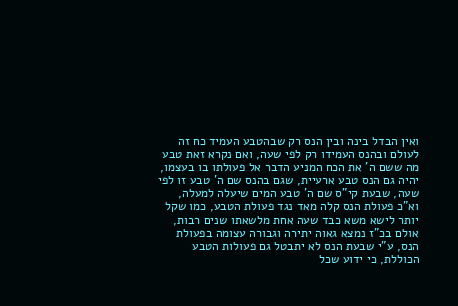ואין הבדל בינה ובין הנס רק שבהטבע העמיד כח זה לעולם ובהנס העמידו רק לפי שעה, ואם נקרא זאת טבע מה ששם ה' את הכח המניע הדבר אל פעולתו בו בעצמו, יהיה גם הנס טבע ארעיית, שגם בהנס שם ה' טבע זו לפי שעה, שבעת קי"ס שם ה' טבע המים שיעלה למעלה, וא"כ פעולת הנס קלה מאד נגד פעולת הטבע, כמו שקל יותר לישא משא כבד שעה אחת מלשאתו שנים רבות, אולם בכ"ז נמצא גאוה יתירה וגבורה עצומה בפעולת הנס, ע"י שבעת הנס לא יתבטל גם פעולות הטבע הכוללת, כי ידוע שכל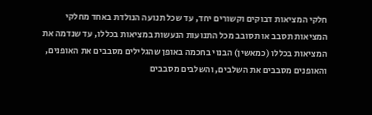חלקי המציאות דבוקים וקשורים יחד, עד שכל תנועה הנולדת באחד מחלקי המציאות תסבב או תסובב מכל התנועות הנעשות במציאות בכללו, עד שנדמה את המציאות בכללו (כמאשין) הבנוי בחכמה באופן שהגלילים מסבבים את האופנים, והאופנים מסבבים את השלבים, והשלבים מסבבים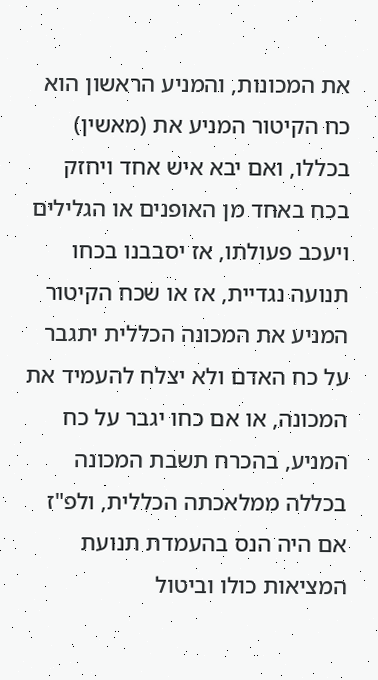את המכונות, והמניע הראשון הוא כח הקיטור המניע את (מאשין) בכללו, ואם יבא איש אחד ויחזק בכח באחד מן האופנים או הגלילים ויעכב פעולתו, אז יסבבנו בכחו תנועה נגדיית, אז או שכח הקיטור המניע את המכונה הכללית יתגבר על כח האדם ולא יצלח להעמיד את המכונה, או אם כחו יגבר על כח המניע, בהכרח תשבת המכונה בכללה ממלאכתה הכללית, ולפ"ז אם היה הנס בהעמדת תנועת המציאות כולו וביטול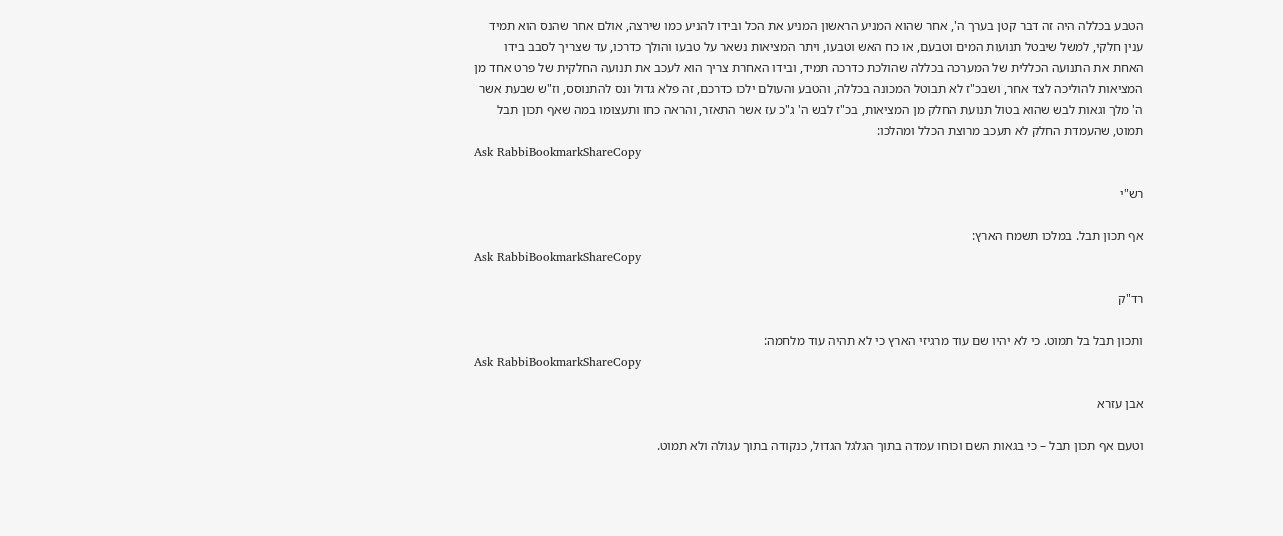הטבע בכללה היה זה דבר קטן בערך ה', אחר שהוא המניע הראשון המניע את הכל ובידו להניע כמו שירצה, אולם אחר שהנס הוא תמיד ענין חלקי, למשל שיבטל תנועות המים וטבעם, או כח האש וטבעו, ויתר המציאות נשאר על טבעו והולך כדרכו, עד שצריך לסבב בידו האחת את התנועה הכללית של המערכה בכללה שהולכת כדרכה תמיד, ובידו האחרת צריך הוא לעכב את תנועה החלקית של פרט אחד מן המציאות להוליכה לצד אחר, ושבכ"ז לא תבוטל המכונה בכללה, והטבע והעולם ילכו כדרכם, זה פלא גדול ונס להתנוסס, וז"ש שבעת אשר ה' מלך וגאות לבש שהוא בטול תנועת החלק מן המציאות, בכ"ז לבש ה' ג"כ עז אשר התאזר, והראה כחו ותעצומו במה שאף תכון תבל תמוט, שהעמדת החלק לא תעכב מרוצת הכלל ומהלכו:
Ask RabbiBookmarkShareCopy

רש"י

אף תכון תבל. במלכו תשמח הארץ:
Ask RabbiBookmarkShareCopy

רד"ק

ותכון תבל בל תמוט. כי לא יהיו שם עוד מרגיזי הארץ כי לא תהיה עוד מלחמה:
Ask RabbiBookmarkShareCopy

אבן עזרא

וטעם אף תכון תבל – כי בגאות השם וכוחו עמדה בתוך הגלגל הגדול, כנקודה בתוך עגולה ולא תמוט.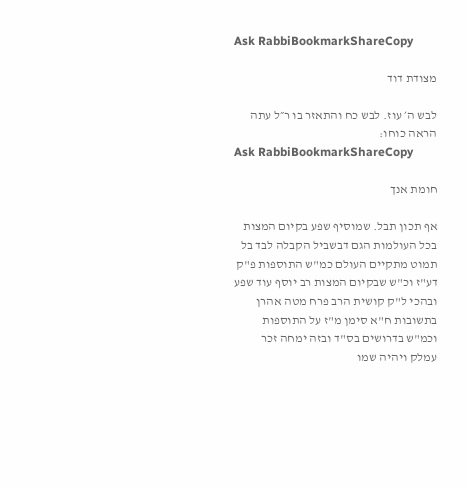Ask RabbiBookmarkShareCopy

מצודת דוד

לבש ה׳ עוז. לבש כח והתאזר בו ר״ל עתה הראה כוחו:
Ask RabbiBookmarkShareCopy

חומת אנך

אף תכון תבל. שמוסיף שפע בקיום המצות בכל העולמות הגם דבשביל הקבלה לבד בל תמוט מתקיים העולם כמ"ש התוספות פ"ק דע"ז וכ"ש שבקיום המצות רב יוסף עוד שפע ובהכי ל"ק קושית הרב פרח מטה אהרן בתשובות ח"א סימן מ"ז על התוספות וכמ"ש בדרושים בס"ד ובזה ימחה זכר עמלק ויהיה שמו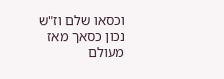וכסאו שלם וז"ש נכון כסאך מאז מעולם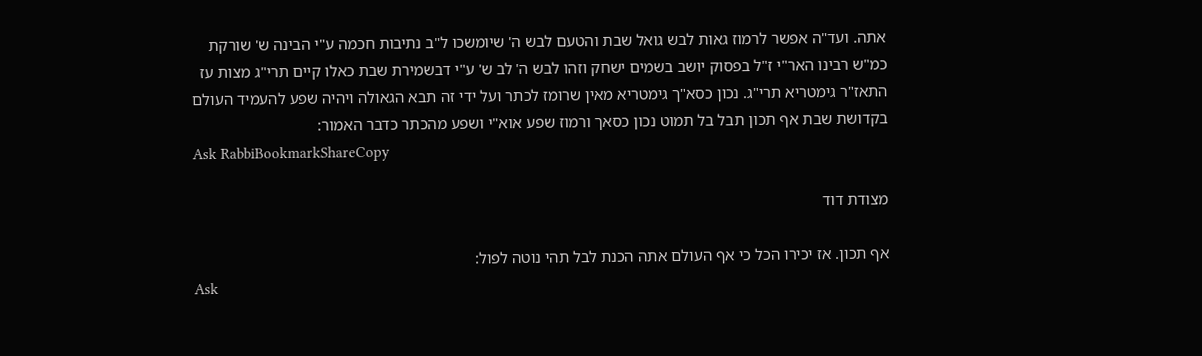אתה. ועד"ה אפשר לרמוז גאות לבש גואל שבת והטעם לבש ה' שיומשכו ל"ב נתיבות חכמה ע"י הבינה ש' שורקת כמ"ש רבינו האר"י ז"ל בפסוק יושב בשמים ישחק וזהו לבש ה' לב ש' ע"י דבשמירת שבת כאלו קיים תרי"ג מצות עז התאז"ר גימטריא תרי"ג. נכון כסא"ך גימטריא מאין שרומז לכתר ועל ידי זה תבא הגאולה ויהיה שפע להעמיד העולם בקדושת שבת אף תכון תבל בל תמוט נכון כסאך ורמוז שפע אוא"י ושפע מהכתר כדבר האמור:
Ask RabbiBookmarkShareCopy

מצודת דוד

אף תכון. אז יכירו הכל כי אף העולם אתה הכנת לבל תהי נוטה לפול:
Ask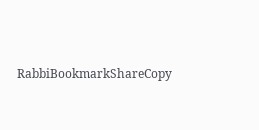RabbiBookmarkShareCopy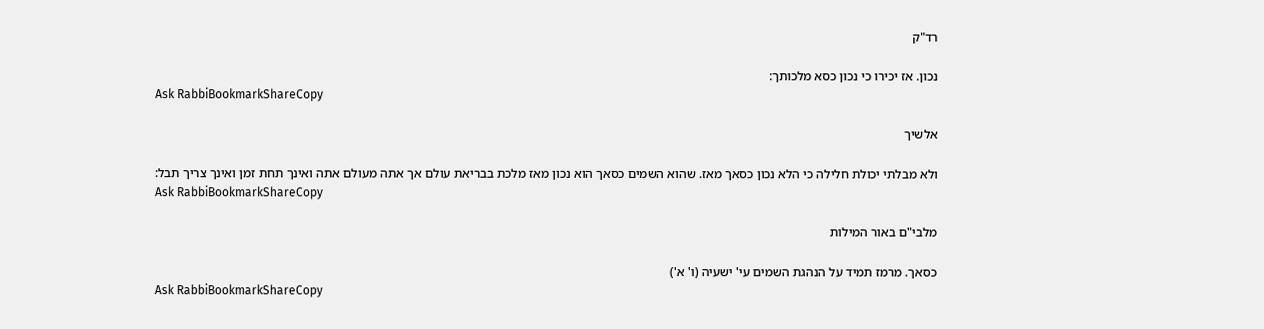רד"ק

נכון. אז יכירו כי נכון כסא מלכותך:
Ask RabbiBookmarkShareCopy

אלשיך

ולא מבלתי יכולת חלילה כי הלא נכון כסאך מאז. שהוא השמים כסאך הוא נכון מאז מלכת בבריאת עולם אך אתה מעולם אתה ואינך תחת זמן ואינך צריך תבל:
Ask RabbiBookmarkShareCopy

מלבי"ם באור המילות

כסאך. מרמז תמיד על הנהגת השמים עי' ישעיה (ו' א')
Ask RabbiBookmarkShareCopy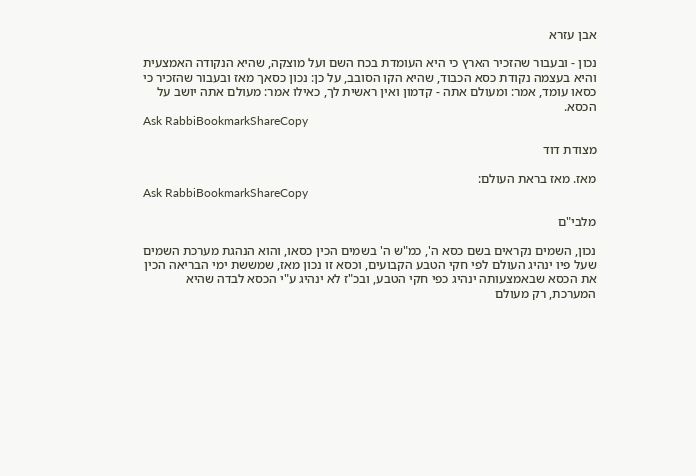אבן עזרא

נכון - ובעבור שהזכיר הארץ כי היא העומדת בכח השם ועל מוצקה, שהיא הנקודה האמצעית והיא בעצמה נקודת כסא הכבוד, שהיא הקו הסובב, על כן: נכון כסאך מאז ובעבור שהזכיר כי כסאו עומד, אמר: ומעולם אתה - קדמון ואין ראשית לך, כאילו אמר: מעולם אתה יושב על הכסא.
Ask RabbiBookmarkShareCopy

מצודת דוד

מאז. מאז בראת העולם:
Ask RabbiBookmarkShareCopy

מלבי"ם

נכון, השמים נקראים בשם כסא ה', כמ"ש ה' בשמים הכין כסאו, והוא הנהגת מערכת השמים שעל פיו ינהיג העולם לפי חקי הטבע הקבועים, וכסא זו נכון מאז, שמששת ימי הבריאה הכין את הכסא שבאמצעותה ינהיג כפי חקי הטבע, ובכ"ז לא ינהיג ע"י הכסא לבדה שהיא המערכת, רק מעולם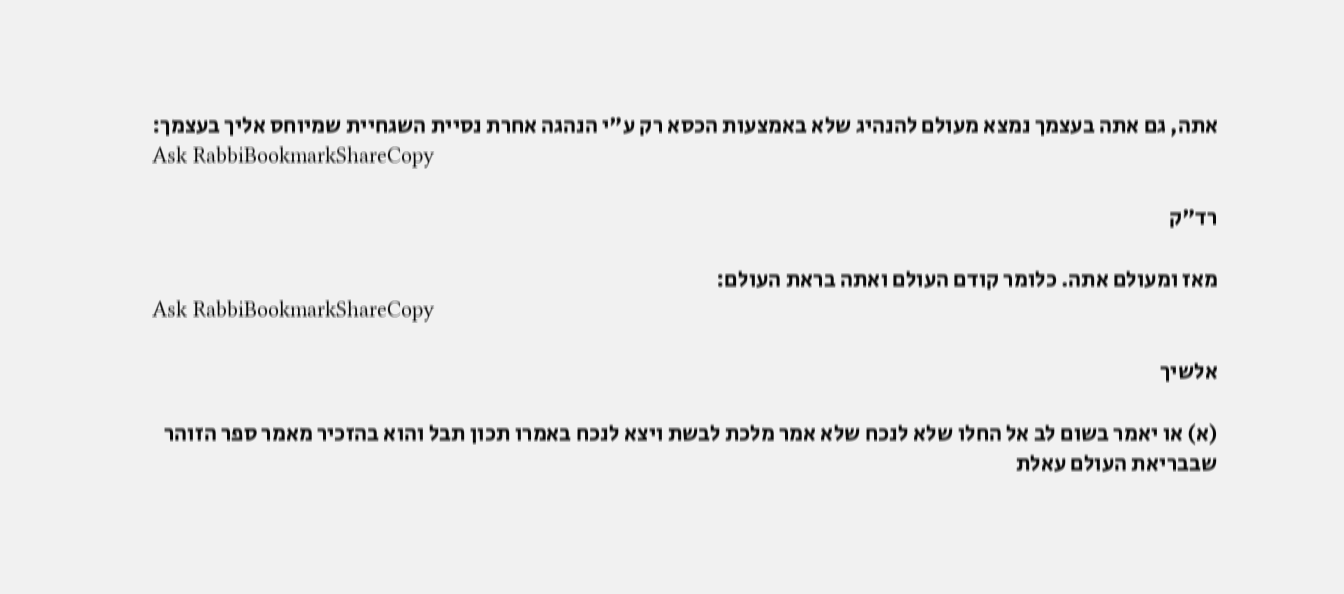אתה, גם אתה בעצמך נמצא מעולם להנהיג שלא באמצעות הכסא רק ע"י הנהגה אחרת נסיית השגחיית שמיוחס אליך בעצמך:
Ask RabbiBookmarkShareCopy

רד"ק

מאז ומעולם אתה. כלומר קודם העולם ואתה בראת העולם:
Ask RabbiBookmarkShareCopy

אלשיך

(א) או יאמר בשום לב אל החלו שלא לנכח שלא אמר מלכת לבשת ויצא לנכח באמרו תכון תבל והוא בהזכיר מאמר ספר הזוהר שבבריאת העולם עאלת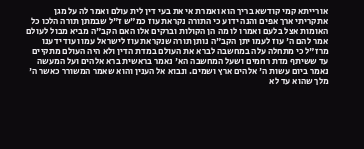אורייתא קמי קודשא בריך הוא ואמרת אי את בעי דין לית עולם ואמר לה על מגן אתקריתי ארך אפים והנה ידוע כי התורה נקראת עוז כמ"ש ז"ל שבמתן תורה הלכו כל האומות אצל בלעם ואמרו לו מה הן הקולות וברקים אלו האם הקב"ה מביא מבול לעולם אמר להם ה' עוז לעמו יתן הקב"ה נותן תורה שנקראת עוז לישראל עמו ועוד ידענו מרז"ל כי מתחלה עלה במחשבה לברא את העולם במדת הדין ולא היה העולם מתקיים עד ששיתף מדת רחמים ושעל המחשבה הא' נאמר בראשית ברא אלהים ועל המעשה נאמר ביום עשות ה' אלהים ארץ ושמים. ונבוא אל הענין והוא שאמר המשורר כאשר ה' מלך שהוא עד לא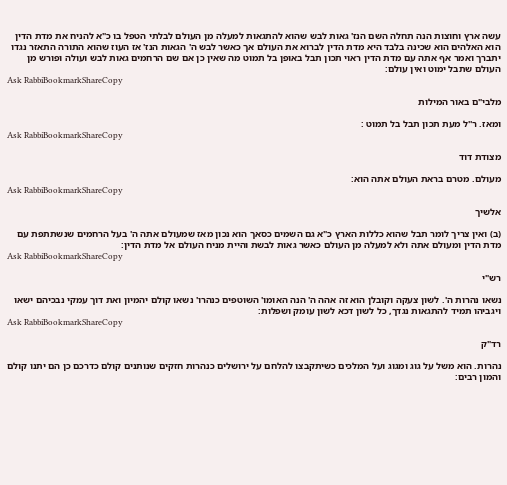עשה ארץ וחוצות הנה תחלה השם הנז' גאות לבש שהוא להתגאות למעלה מן העולם לבלתי הטפל בו כ"א להניח את מדת הדין הוא האלהים הוא שכינה בלבד היא מדת הדין לברוא את העולם אך כאשר לבש ה' הגאות הנז' אז העוז שהוא התורה התאזר נגדו יתברך ואמר אף אתה עם מדת הדין ראוי תכון תבל באופן בל תמוט מה שאין כן אם שם הרחמים גאות לבש ועולה ופורש מן העולם שתבל ימוט ואין עולם:
Ask RabbiBookmarkShareCopy

מלבי"ם באור המילות

ומאז. ר''ל מעת תכון תבל בל תמוט :
Ask RabbiBookmarkShareCopy

מצודת דוד

מעולם. מטרם בראת העולם אתה הוא:
Ask RabbiBookmarkShareCopy

אלשיך

(ב) ואין צריך לומר תבל שהוא כללות הארץ כ"א גם השמים כסאך הוא נכון מאז שמעולם אתה ה' בעל הרחמים שנשתתפת עם מדת הדין ומעולם אתה ולא למעלה מן העולם כאשר גאות לבשת והיית מניח העולם אל מדת הדין:
Ask RabbiBookmarkShareCopy

רש"י

נשאו נהרות ה'. לשון צעקה וקובלן הוא זה אהה ה' הנה האומו' השוטפים כנהרו' נשאו קולם יהמיון ואת דוך עמקי נבכיהם ישאו ויגביהו תמיד להתגאות נגדך, כל לשון דכא לשון עומק ושפלות:
Ask RabbiBookmarkShareCopy

רד"ק

נהרות. הוא משל על גוג ומגוג ועל המלכים כשיתקבצו להלחם על ירושלים כנהרות חזקים שנותנים קולם כדרכם כן הם יתנו קולם והמון רבים: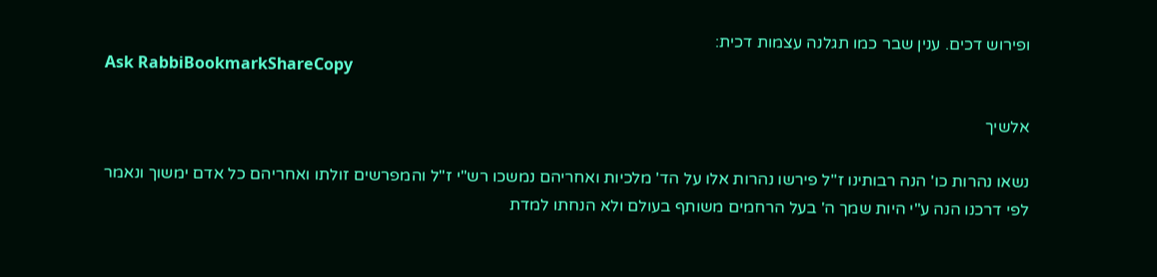ופירוש דכים. ענין שבר כמו תגלנה עצמות דכית:
Ask RabbiBookmarkShareCopy

אלשיך

נשאו נהרות כו' הנה רבותינו ז"ל פירשו נהרות אלו על הד' מלכיות ואחריהם נמשכו רש"י ז"ל והמפרשים זולתו ואחריהם כל אדם ימשוך ונאמר לפי דרכנו הנה ע"י היות שמך ה' בעל הרחמים משותף בעולם ולא הנחתו למדת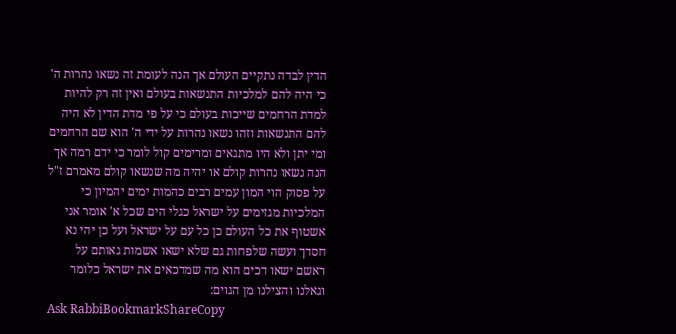הדין לבדה נתקיים העולם אך הנה לעומת זה נשאו נהרות ה' כי היה להם למלכיות התנשאות בעולם ואין זה רק להיות למדת הרחמים שייכות בעולם כי על פי מדת הדין לא היה להם התנשאות וזהו נשאו נהרות על ידי ה' הוא שם הרחמים ומי יתן ולא היו מתגאים ומרימים קול לומר כי ידם רמה אך הנה נשאו נהרות קולם או יהיה מה שנשאו קולם מאמרם ז"ל על פסוק הוי המון עמים רבים כהמות ימים יהמיון כי המלכיות מגזימים על ישראל כגלי הים שכל א' אומר אני אשטוף את כל העולם כן כל עם על ישראל ועל כן יהי נא חסדך ועשה שלפחות גם שלא ישאו אשמות גאותם על ראשם ישאו דכים הוא מה שמדכאים את ישראל כלומר וגאלנו והצילנו מן הגוים:
Ask RabbiBookmarkShareCopy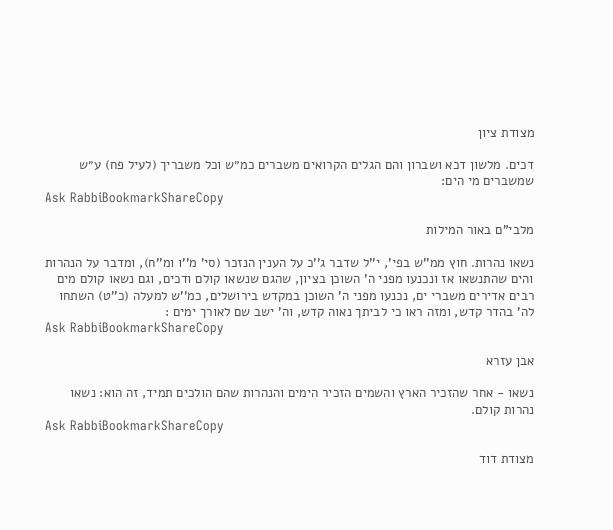מצודת ציון

דכים. מלשון דכא ושברון והם הגלים הקרואים משברים כמ״ש וכל משבריך (לעיל פח) ע״ש שמשברים מי הים:
Ask RabbiBookmarkShareCopy

מלבי"ם באור המילות

נשאו נהרות. חוץ ממ''ש בפי', י''ל שדבר ג''כ על הענין הנזכר (סי' מ''ו ומ''ח), ומדבר על הנהרות והים שהתנשאו אז ונכנעו מפני ה' השוכן בציון, שהגם שנשאו קולם ודכים, וגם נשאו קולם מים רבים אדירים משברי ים, נכנעו מפני ה' השוכן במקדש בירושלים, כמ''ש למעלה (כ''ט) השתחו לה' בהדר קדש, ומזה ראו כי לביתך נאוה קדש, וה' ישב שם לאורך ימים :
Ask RabbiBookmarkShareCopy

אבן עזרא

נשאו - אחר שהזכיר הארץ והשמים הזכיר הימים והנהרות שהם הולכים תמיד, זה הוא: נשאו נהרות קולם.
Ask RabbiBookmarkShareCopy

מצודת דוד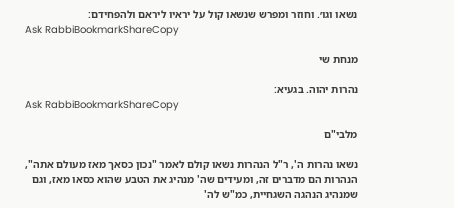נשאו וגו׳. וחוזר ומפרש שנשאו קול על יראיו ליראם ולהפחידם:
Ask RabbiBookmarkShareCopy

מנחת שי

נהרות יהוה. בגעיא:
Ask RabbiBookmarkShareCopy

מלבי"ם

נשאו נהרות ה', ר"ל הנהרות נשאו קולם לאמר "נכון כסאך מאז מעולם אתה", הנהרות הם מדברים זה, ומעידים שה' מנהיג את הטבע שהוא כסאו מאז, וגם שמנהיג הנהגה השגחיית, כמ"ש לה'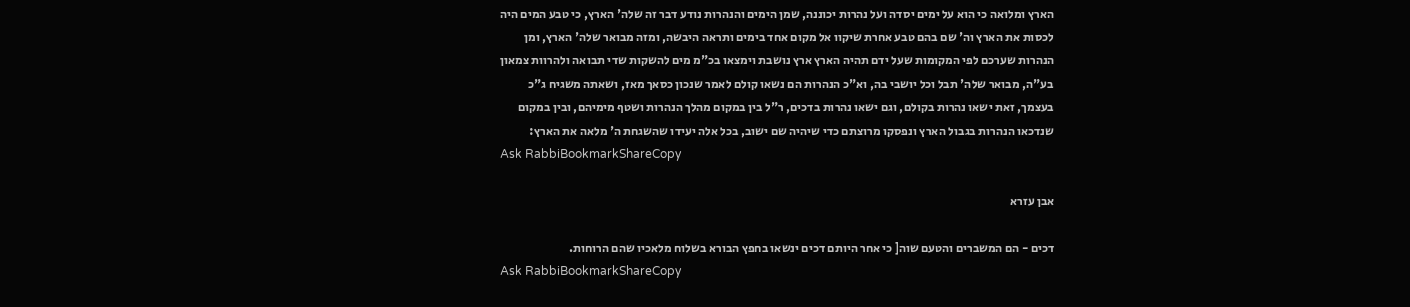הארץ ומלואה כי הוא על ימים יסדה ועל נהרות יכוננה, שמן הימים והנהרות נודע דבר זה שלה' הארץ, כי טבע המים היה לכסות את הארץ וה' שם בהם טבע אחרת שיקוו אל מקום אחד בימים ותראה היבשה, ומזה מבואר שלה' הארץ, ומן הנהרות שערכם לפי המקומות שעל ידם תהיה הארץ ארץ נושבת וימצאו בכ"מ מים להשקות שדי תבואה ולהרוות צמאון בע"ה, מבואר שלה' תבל וכל יושבי בה, וא"כ הנהרות הם נשאו קולם לאמר שנכון כסאך מאז, ושאתה משגיח ג"כ בעצמך, זאת ישאו נהרות בקולם, וגם ישאו נהרות בדכים, ר"ל בין במקום מהלך הנהרות ושטף מימיהם, ובין במקום שנדכאו הנהרות בגבול הארץ ונפסקו מרוצתם כדי שיהיה שם ישוב, בכל אלה יעידו שהשגחת ה' מלאה את הארץ:
Ask RabbiBookmarkShareCopy

אבן עזרא

דכים - הם המשברים והטעם שוה[ כי אחר היותם דכים ינשאו בחפץ הבורא בשלוח מלאכיו שהם הרוחות.
Ask RabbiBookmarkShareCopy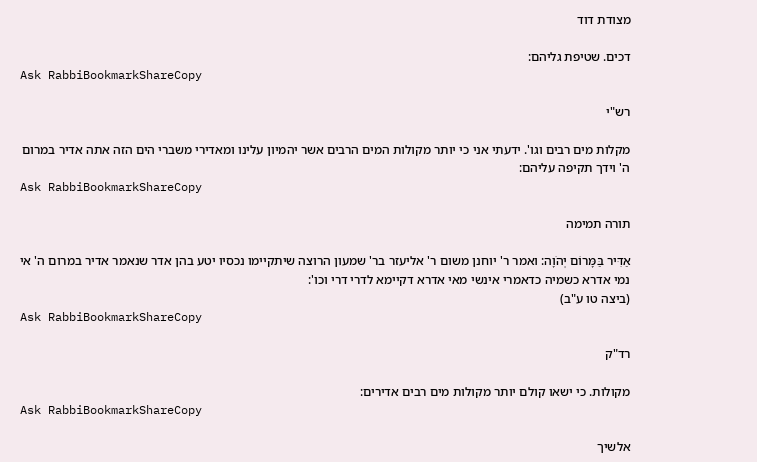מצודת דוד

דכים. שטיפת גליהם:
Ask RabbiBookmarkShareCopy

רש"י

מקלות מים רבים וגו'. ידעתי אני כי יותר מקולות המים הרבים אשר יהמיון עלינו ומאדירי משברי הים הזה אתה אדיר במרום ה' וידך תקיפה עליהם:
Ask RabbiBookmarkShareCopy

תורה תמימה

אַדִּיר בַּמָּרוֹם יְהֹוָה: ואמר ר' יוחנן משום ר' אליעזר בר' שמעון הרוצה שיתקיימו נכסיו יטע בהן אדר שנאמר אדיר במרום ה' אי נמי אדרא כשמיה כדאמרי אינשי מאי אדרא דקיימא לדרי דרי וכו':
(ביצה טו ע"ב)
Ask RabbiBookmarkShareCopy

רד"ק

מקולות. כי ישאו קולם יותר מקולות מים רבים אדירים:
Ask RabbiBookmarkShareCopy

אלשיך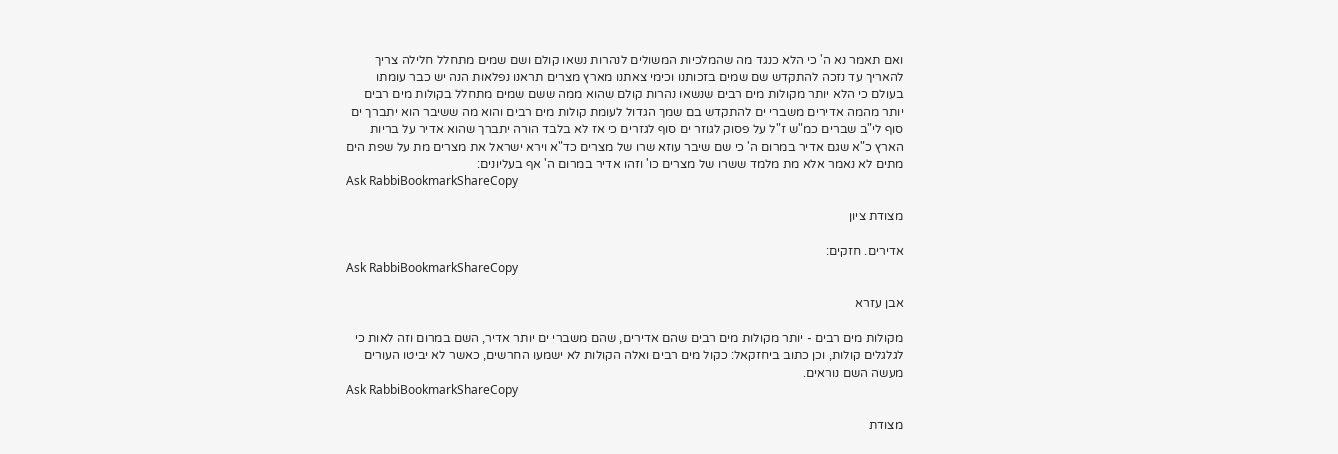ואם תאמר נא ה' כי הלא כנגד מה שהמלכיות המשולים לנהרות נשאו קולם ושם שמים מתחלל חלילה צריך להאריך עד נזכה להתקדש שם שמים בזכותנו וכימי צאתנו מארץ מצרים תראנו נפלאות הנה יש כבר עומתו בעולם כי הלא יותר מקולות מים רבים שנשאו נהרות קולם שהוא ממה ששם שמים מתחלל בקולות מים רבים יותר מהמה אדירים משברי ים להתקדש בם שמך הגדול לעומת קולות מים רבים והוא מה ששיבר הוא יתברך ים סוף לי"ב שברים כמ"ש ז"ל על פסוק לגוזר ים סוף לגזרים כי אז לא בלבד הורה יתברך שהוא אדיר על בריות הארץ כ"א שגם אדיר במרום ה' כי שם שיבר עוזא שרו של מצרים כד"א וירא ישראל את מצרים מת על שפת הים מתים לא נאמר אלא מת מלמד ששרו של מצרים כו' וזהו אדיר במרום ה' אף בעליונים:
Ask RabbiBookmarkShareCopy

מצודת ציון

אדירים. חזקים:
Ask RabbiBookmarkShareCopy

אבן עזרא

מקולות מים רבים - יותר מקולות מים רבים שהם אדירים, שהם משברי ים יותר אדיר, השם במרום וזה לאות כי לגלגלים קולות, וכן כתוב ביחזקאל: כקול מים רבים ואלה הקולות לא ישמעו החרשים, כאשר לא יביטו העורים מעשה השם נוראים.
Ask RabbiBookmarkShareCopy

מצודת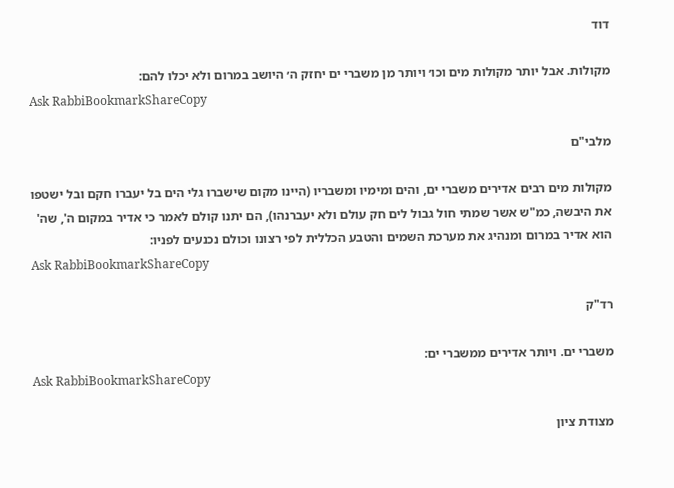דוד

מקולות. אבל יותר מקולות מים וכו׳ ויותר מן משברי ים יחזק ה׳ היושב במרום ולא יכלו להם:
Ask RabbiBookmarkShareCopy

מלבי"ם

מקולות מים רבים אדירים משברי ים, והים ומימיו ומשבריו (היינו מקום שישברו גלי הים בל יעברו חקם ובל ישטפו את היבשה, כמ"ש אשר שמתי חול גבול לים חק עולם ולא יעברנהו), הם יתנו קולם לאמר כי אדיר במקום ה', שה' הוא אדיר במרום ומנהיג את מערכת השמים והטבע הכללית לפי רצונו וכולם נכנעים לפניו:
Ask RabbiBookmarkShareCopy

רד"ק

משברי ים. ויותר אדירים ממשברי ים:
Ask RabbiBookmarkShareCopy

מצודת ציון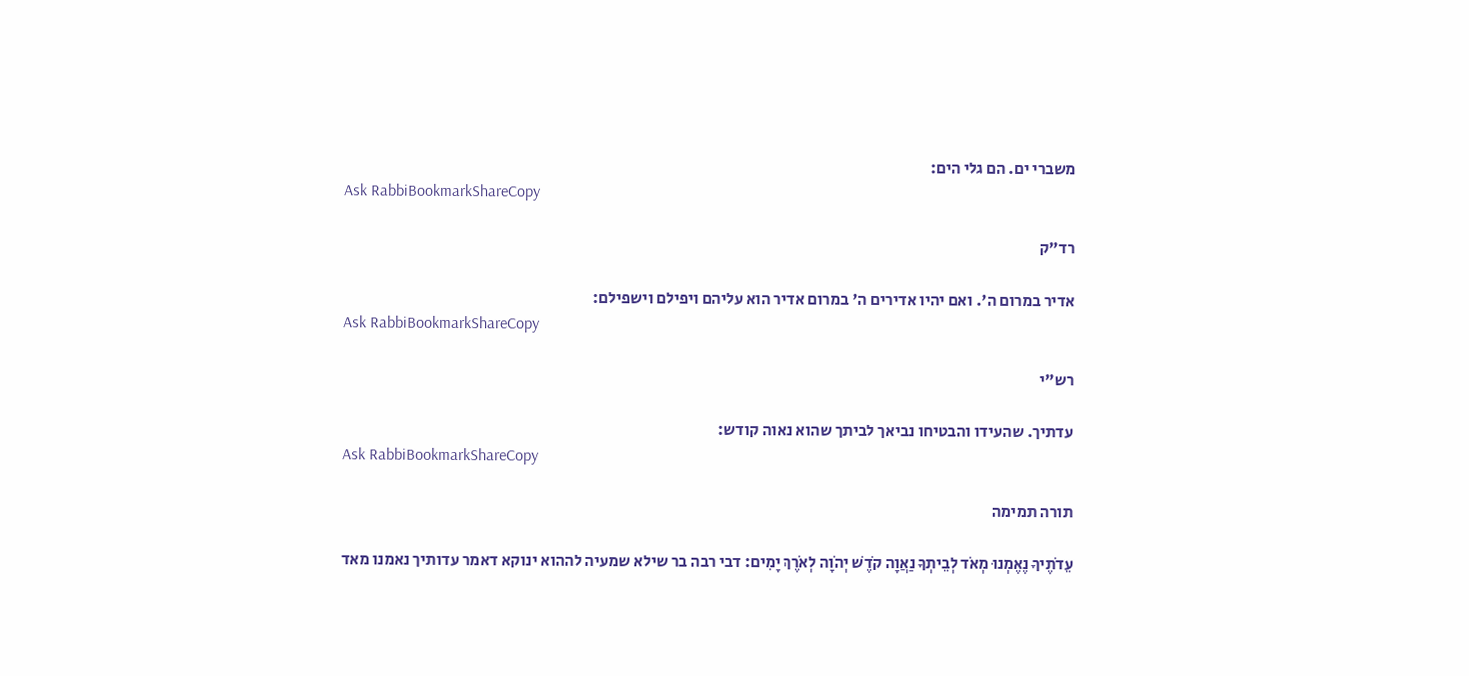משברי ים. הם גלי הים:
Ask RabbiBookmarkShareCopy

רד"ק

אדיר במרום ה'. ואם יהיו אדירים ה' במרום אדיר הוא עליהם ויפילם וישפילם:
Ask RabbiBookmarkShareCopy

רש"י

עדתיך. שהעידו והבטיחו נביאך לביתך שהוא נאוה קודש:
Ask RabbiBookmarkShareCopy

תורה תמימה

עֵדֹתֶיךָ נֶאֶמְנוּ מְאֹד לְבֵיתְךָ נַאֲוָה קֹדֶשׁ יְהֹוָה לְאֹרֶךְ יָמִים: דבי רבה בר שילא שמעיה לההוא ינוקא דאמר עדותיך נאמנו מאד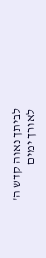לביתך נאוה קדש ה' לאורך ימים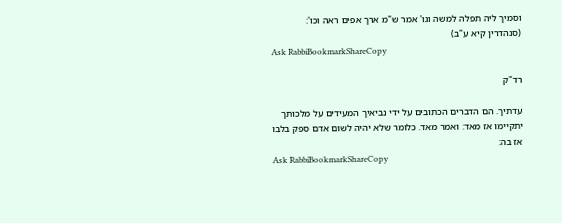וסמיך ליה תפלה למשה וגו' אמר ש"מ ארך אפים ראה וכו':
(סנהדרין קיא ע"ב)
Ask RabbiBookmarkShareCopy

רד"ק

עדתיך. הם הדברים הכתובים על ידי נביאיך המעידים על מלכותך יתקיימו אז מאד: ואמר מאד. כלומר שלא יהיה לשום אדם ספק בלבו אז בה:
Ask RabbiBookmarkShareCopy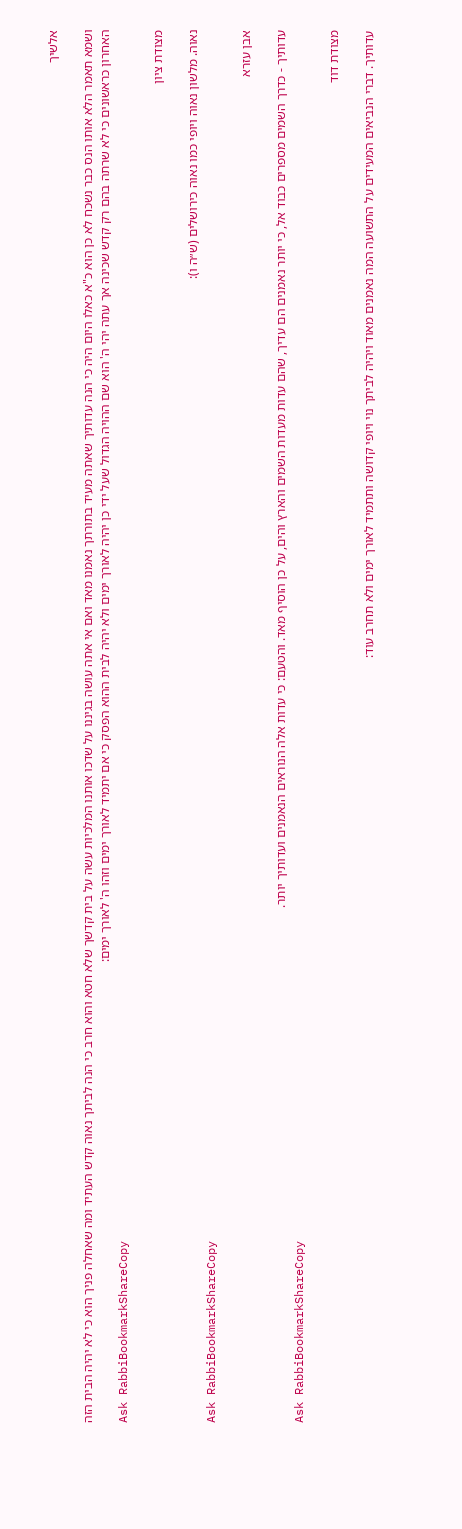אלשיך

ושמא תאמר הלא אותו הנס כבר נשכח לא כן הוא כ"א כאלו היום היה כי הנה עדותיך שאתה מעיד בתורתך נאמנו מאד ואם אי אתה עושה בגיננו על שדכו אותנו המלכיות עשה על בית קדשך שלא חטא והוא חרב כי הנה לביתך נאוה קדש העתיד ומה שאחלה פניך הוא כי לא יהיה הבית הזה האחרון כראשונים כי לא שרתה בהם רק קדש שכינה אך עתה יהי ה' הוא שם ההויה הגדול שעל ידי כן יהיה לאורך ימים ולא יהיה לבית ההוא הפסק כי אם יתמיד לאורך ימים וזהו ה' לאורך ימים:
Ask RabbiBookmarkShareCopy

מצודת ציון

נאוה. מלשון נאוה ויופי כמו נאוה כירושלים (ש״ה ו):
Ask RabbiBookmarkShareCopy

אבן עזרא

עדותיך - כדרך השמים מספרים כבוד אל, כי יותר נאמנים הם עדיך, שהם עדות מעדות השמים והארץ והים, על כן הוסיף מאד. והטעם: כי עדות אלה הנוראים הנאמנים ועדותיך יותר.
Ask RabbiBookmarkShareCopy

מצודת דוד

עדותיך. דברי הנביאים המעידים על התשועה המה נאמנים מאוד ויהיה לביתך נוי ויופי קדושה ותתמיד לאורך ימים ולא תחרב עוד: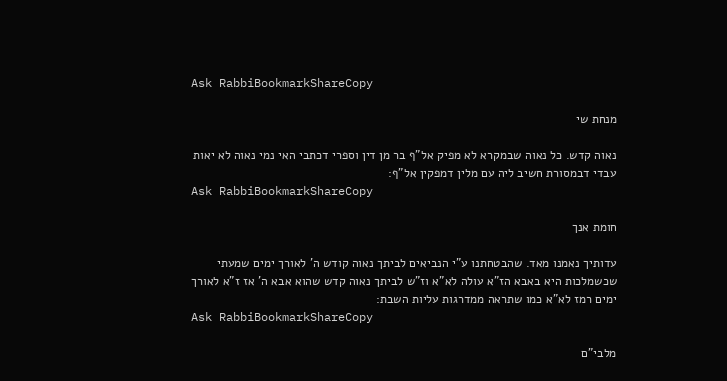Ask RabbiBookmarkShareCopy

מנחת שי

נאוה קדש. כל נאוה שבמקרא לא מפיק אל"ף בר מן דין וספרי דכתבי האי נמי נאוה לא יאות עבדי דבמסורת חשיב ליה עם מלין דמפקין אל"ף:
Ask RabbiBookmarkShareCopy

חומת אנך

עדותיך נאמנו מאד. שהבטחתנו ע"י הנביאים לביתך נאוה קודש ה' לאורך ימים שמעתי שכשמלכות היא באבא הז"א עולה לא"א וז"ש לביתך נאוה קדש שהוא אבא ה' אז ז"א לאורך ימים רמז לא"א כמו שתראה ממדרגות עליות השבת:
Ask RabbiBookmarkShareCopy

מלבי"ם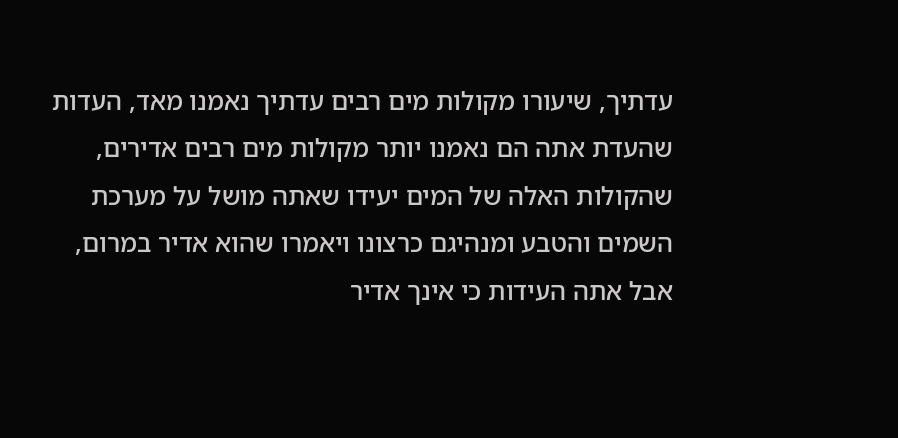עדתיך, שיעורו מקולות מים רבים עדתיך נאמנו מאד, העדות שהעדת אתה הם נאמנו יותר מקולות מים רבים אדירים, שהקולות האלה של המים יעידו שאתה מושל על מערכת השמים והטבע ומנהיגם כרצונו ויאמרו שהוא אדיר במרום, אבל אתה העידות כי אינך אדיר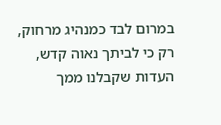במרום לבד כמנהיג מרחוק, רק כי לביתך נאוה קדש, העדות שקבלנו ממך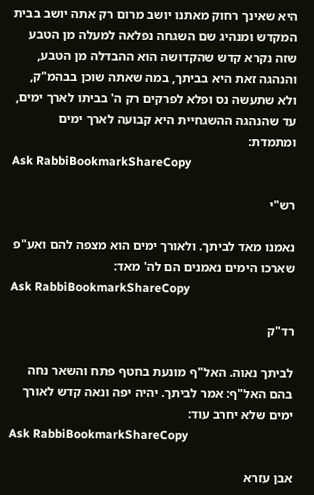היא שאינך רחוק מאתנו יושב מרום רק אתה יושב בבית המקדש ומנהיג שם השגחה נפלאה למעלה מן הטבע שזה נקרא קדש שהקדושה הוא ההבדלה מן הטבע, והנהגה זאת היא בביתך, במה שאתה שוכן בבהמ"ק, ולא שתעשה נס ופלא לפרקים רק ה' בביתו לארך ימים, עד שהנהגה ההשגחיית היא קבועה לארך ימים ומתמדת:
Ask RabbiBookmarkShareCopy

רש"י

נאמנו מאד לביתך. ולאורך ימים הוא מצפה להם ואע"פ שארכו הימים נאמנים הם לה' מאד:
Ask RabbiBookmarkShareCopy

רד"ק

לביתך נאוה. האל"ף מונעת בחטף פתח והשאר נחה בהם האל"ף: אמר לביתך. יהיה יפה ונאה קדש לאורך ימים שלא יחרב עוד:
Ask RabbiBookmarkShareCopy

אבן עזרא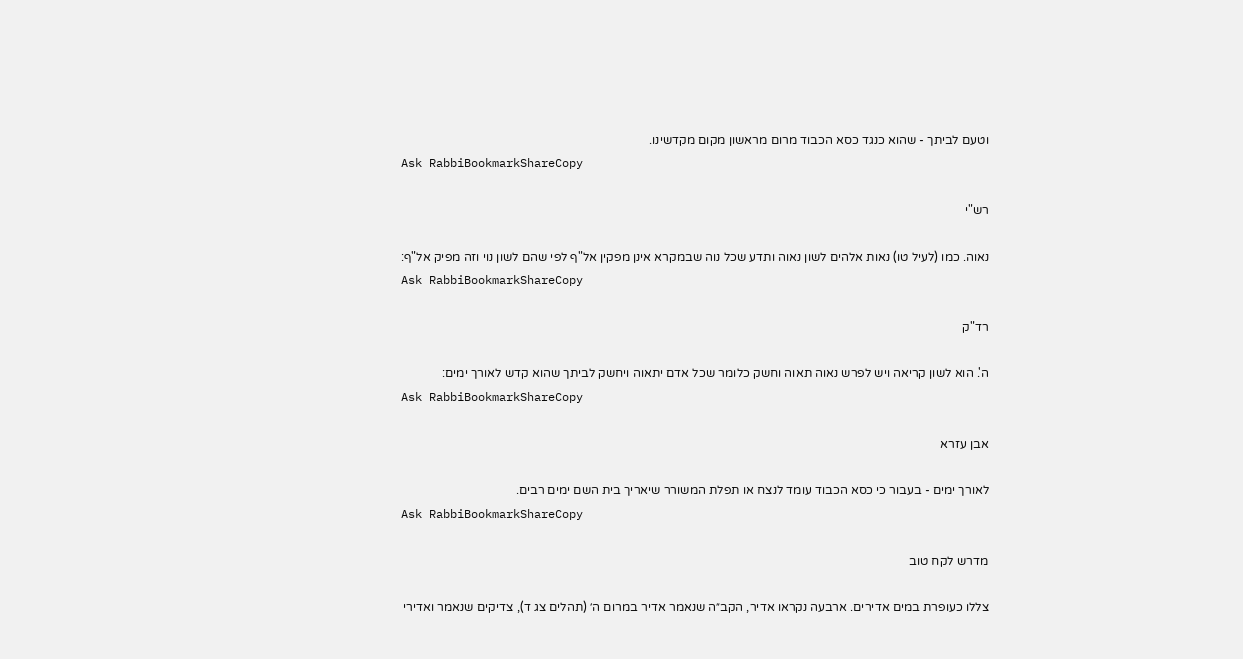וטעם לביתך - שהוא כנגד כסא הכבוד מרום מראשון מקום מקדשינו.
Ask RabbiBookmarkShareCopy

רש"י

נאוה. כמו (לעיל טו) נאות אלהים לשון נאוה ותדע שכל נוה שבמקרא אינן מפקין אל"ף לפי שהם לשון נוי וזה מפיק אל"ף:
Ask RabbiBookmarkShareCopy

רד"ק

ה'. הוא לשון קריאה ויש לפרש נאוה תאוה וחשק כלומר שכל אדם יתאוה ויחשק לביתך שהוא קדש לאורך ימים:
Ask RabbiBookmarkShareCopy

אבן עזרא

לאורך ימים - בעבור כי כסא הכבוד עומד לנצח או תפלת המשורר שיאריך בית השם ימים רבים.
Ask RabbiBookmarkShareCopy

מדרש לקח טוב

צללו כעופרת במים אדירים. ארבעה נקראו אדיר, הקב״ה שנאמר אדיר במרום ה׳ (תהלים צג ד), צדיקים שנאמר ואדירי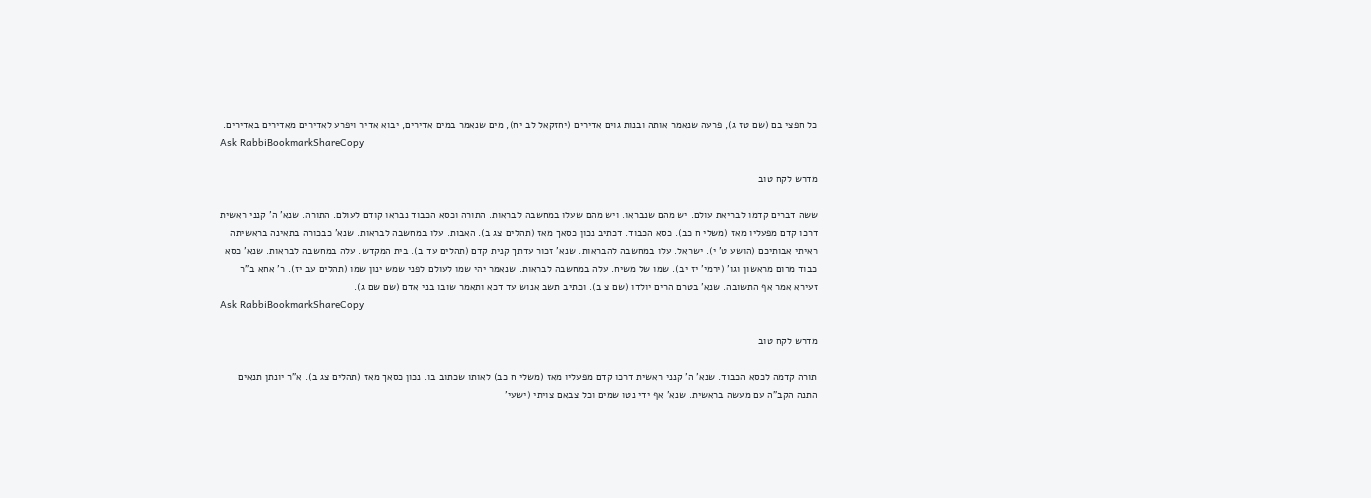כל חפצי בם (שם טז ג), פרעה שנאמר אותה ובנות גוים אדירים (יחזקאל לב יח), מים שנאמר במים אדירים, יבוא אדיר ויפרע לאדירים מאדירים באדירים.
Ask RabbiBookmarkShareCopy

מדרש לקח טוב

ששה דברים קדמו לבריאת עולם. יש מהם שנבראו. ויש מהם שעלו במחשבה לבראות. התורה וכסא הכבוד נבראו קודם לעולם. התורה. שנא' ה' קנני ראשית דרכו קדם מפעליו מאז (משלי ח כב). כסא הכבוד. דכתיב נכון כסאך מאז (תהלים צג ב). האבות. עלו במחשבה לבראות. שנא' כבכורה בתאינה בראשיתה ראיתי אבותיכם (הושע ט' י). ישראל. עלו במחשבה להבראות. שנא' זכור עדתך קנית קדם (תהלים עד ב). בית המקדש. עלה במחשבה לבראות. שנא' כסא כבוד מרום מראשון וגו' (ירמי' יז יב). שמו של משיח. עלה במחשבה לבראות. שנאמר יהי שמו לעולם לפני שמש ינון שמו (תהלים עב יז). ר' אחא ב"ר זעירא אמר אף התשובה. שנא' בטרם הרים יולדו (שם צ ב). וכתיב תשב אנוש עד דכא ותאמר שובו בני אדם (שם שם ג).
Ask RabbiBookmarkShareCopy

מדרש לקח טוב

תורה קדמה לכסא הכבוד. שנא' ה' קנני ראשית דרכו קדם מפעליו מאז (משלי ח כב) לאותו שכתוב בו. נכון כסאך מאז (תהלים צג ב). א"ר יונתן תנאים התנה הקב"ה עם מעשה בראשית. שנא' אף ידי נטו שמים וכל צבאם צויתי (ישעי'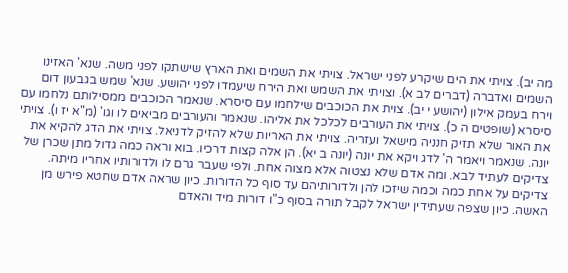מה יב). צויתי את הים שיקרע לפני ישראל. צויתי את השמים ואת הארץ שישתקו לפני משה. שנא' האזינו השמים ואדברה (דברים לב א). וצויתי את השמש ואת הירח שיעמדו לפני יהושע. שנא' שמש בגבעון דום וירח בעמק אילון (יהושע י יב). צוית את הכוכבים שילחמו עם סיסרא. שנאמר הכוכבים ממסילותם נלחמו עם סיסרא (שופטים ה כ). צויתי את העורבים לכלכל את אליהו. שנאמר והעורבים מביאים לו וגו' (מ"א יז ו). צויתי את האור שלא תזיק חנניה מישאל ועזריה. צויתי את האריות שלא להזיק לדניאל. צויתי את הדג להקיא את יונה. שנאמר ויאמר ה' לדג ויקא את יונה (יונה ב יא). הן אלה קצות דרכיו. בוא וראה כמה גדול מתן שכרן של צדיקים לעתיד לבא. ומה אדם שלא נצטוה אלא מצוה אחת. ולפי שעבר גרם לו ולדורותיו אחריו מיתה. צדיקים על אחת כמה וכמה שיזכו להן ולדורותיהם עד סוף כל הדורות. כיון שראה אדם שחטא פירש מן האשה. כיון שצפה שעתידין ישראל לקבל תורה בסוף כ"ו דורות מיד והאדם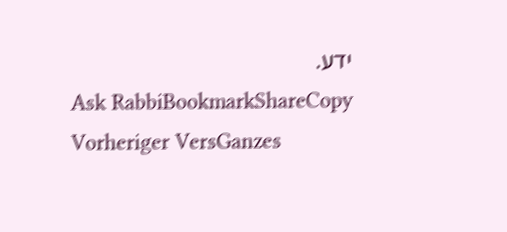ידע.
Ask RabbiBookmarkShareCopy
Vorheriger VersGanzes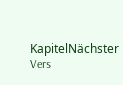KapitelNächster Vers